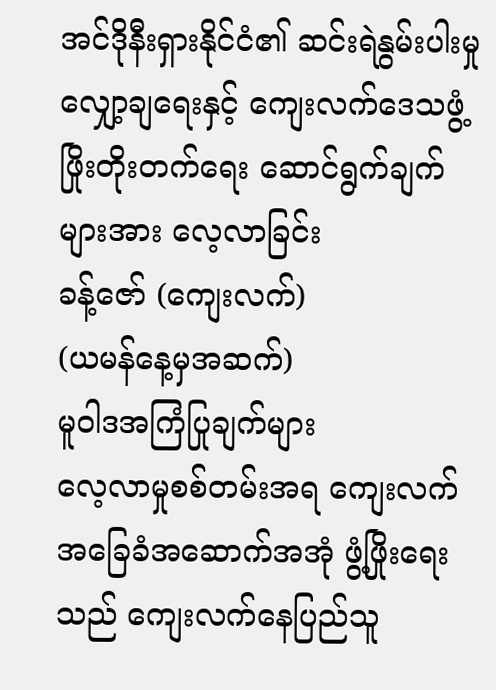အင်ဒိုနီးရှားနိုင်ငံ၏ ဆင်းရဲနွမ်းပါးမှု လျှော့ချရေးနှင့် ကျေးလက်ဒေသဖွံ့ဖြိုးတိုးတက်ရေး ဆောင်ရွက်ချက်များအား လေ့လာခြင်း
ခန့်ဇော် (ကျေးလက်)
(ယမန်နေ့မှအဆက်)
မူဝါဒအကြံပြုချက်များ
လေ့လာမှုစစ်တမ်းအရ ကျေးလက်အခြေခံအဆောက်အအုံ ဖွံ့ဖြိုးရေးသည် ကျေးလက်နေပြည်သူ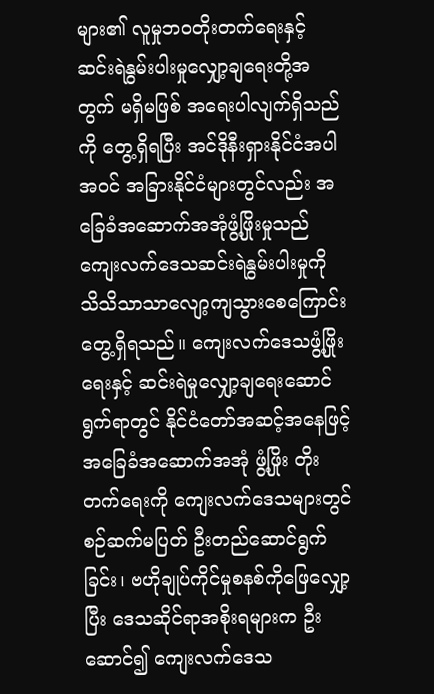များ၏ လူမှုဘဝတိုးတက်ရေးနှင့် ဆင်းရဲနွမ်းပါးမှုလျှော့ချရေးတို့အတွက် မရှိမဖြစ် အရေးပါလျက်ရှိသည်ကို တွေ့ရှိရပြီး အင်ဒိုနီးရှားနိုင်ငံအပါအဝင် အခြားနိုင်ငံများတွင်လည်း အခြေခံအဆောက်အအုံဖွံ့ဖြိုးမှုသည် ကျေးလက်ဒေသဆင်းရဲနွမ်းပါးမှုကို သိသိသာသာလျော့ကျသွားစေကြောင်း တွေ့ရှိရသည်။ ကျေးလက်ဒေသဖွံ့ဖြိုးရေးနှင့် ဆင်းရဲမှုလျှော့ချရေးဆောင်ရွက်ရာတွင် နိုင်ငံတော်အဆင့်အနေဖြင့် အခြေခံအဆောက်အအုံ ဖွံ့ဖြိုး တိုးတက်ရေးကို ကျေးလက်ဒေသများတွင် စဉ်ဆက်မပြတ် ဦးတည်ဆောင်ရွက်ခြင်း၊ ဗဟိုချုပ်ကိုင်မှုစနစ်ကိုဖြေလျှော့ပြီး ဒေသဆိုင်ရာအစိုးရများက ဦးဆောင်၍ ကျေးလက်ဒေသ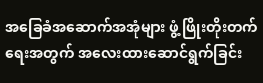အခြေခံအဆောက်အအုံများ ဖွံ့ဖြိုးတိုးတက်ရေးအတွက် အလေးထားဆောင်ရွက်ခြင်း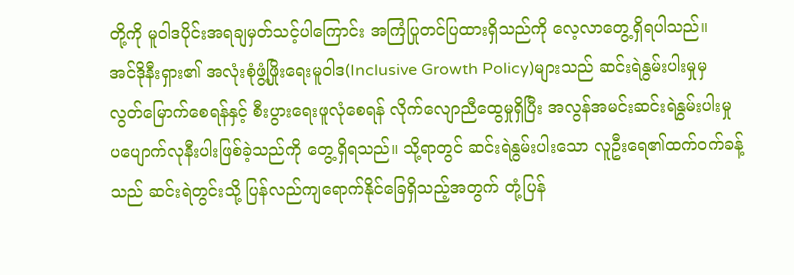တို့ကို မူဝါဒပိုင်းအရချမှတ်သင့်ပါကြောင်း အကြံပြုတင်ပြထားရှိသည်ကို လေ့လာတွေ့ရှိရပါသည်။
အင်ဒိုနီးရှား၏ အလုံးစုံဖွံ့ဖြိုးရေးမူဝါဒ(Inclusive Growth Policy)များသည် ဆင်းရဲနွမ်းပါးမှုမှ လွတ်မြောက်စေရန်နှင့် စီးပွားရေးဖူလုံစေရန် လိုက်လျောညီထွေမှုရှိပြီး အလွန်အမင်းဆင်းရဲနွမ်းပါးမှု ပပျောက်လုနီးပါးဖြစ်ခဲ့သည်ကို တွေ့ရှိရသည်။ သို့ရာတွင် ဆင်းရဲနွမ်းပါးသော လူဦးရေ၏ထက်ဝက်ခန့်သည် ဆင်းရဲတွင်းသို့ ပြန်လည်ကျရောက်နိုင်ခြေရှိသည့်အတွက် တုံ့ပြန်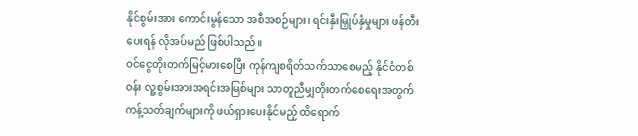နိုင်စွမ်းအား ကောင်းမွန်သော အစီအစဉ်များ၊ ရင်းနှီးမြှုပ်နှံမှုများ ဖန်တီးပေးရန် လိုအပ်မည် ဖြစ်ပါသည်။
ဝင်ငွေတိုးတက်မြင့်မားစေပြီး ကုန်ကျစရိတ်သက်သာစေမည့် နိုင်ငံတစ်ဝန်း လူ့စွမ်းအားအရင်းအမြစ်များ သာတူညီမျှတိုးတက်စေရေးအတွက် ကန့်သတ်ချက်များကို ဖယ်ရှားပေးနိုင်မည့် ထိရောက်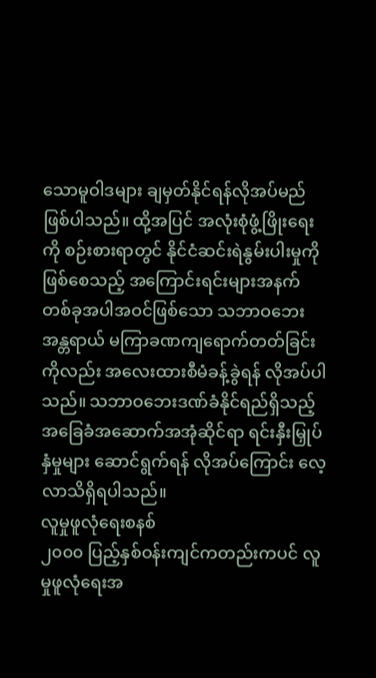သောမူဝါဒများ ချမှတ်နိုင်ရန်လိုအပ်မည်ဖြစ်ပါသည်။ ထို့အပြင် အလုံးစုံဖွံ့ဖြိုးရေးကို စဉ်းစားရာတွင် နိုင်ငံဆင်းရဲနွမ်းပါးမှုကို ဖြစ်စေသည့် အကြောင်းရင်းများအနက် တစ်ခုအပါအဝင်ဖြစ်သော သဘာဝဘေးအန္တရာယ် မကြာခဏကျရောက်တတ်ခြင်းကိုလည်း အလေးထားစီမံခန့်ခွဲရန် လိုအပ်ပါသည်။ သဘာဝဘေးဒဏ်ခံနိုင်ရည်ရှိသည့် အခြေခံအဆောက်အအုံဆိုင်ရာ ရင်းနှီးမြှုပ်နှံမှုများ ဆောင်ရွက်ရန် လိုအပ်ကြောင်း လေ့လာသိရှိရပါသည်။
လူမှုဖူလုံရေးစနစ်
၂၀၀၀ ပြည့်နှစ်ဝန်းကျင်ကတည်းကပင် လူမှုဖူလုံရေးအ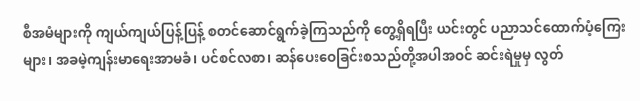စီအမံများကို ကျယ်ကျယ်ပြန့်ပြန့် စတင်ဆောင်ရွက်ခဲ့ကြသည်ကို တွေ့ရှိရပြီး ယင်းတွင် ပညာသင်ထောက်ပံ့ကြေးများ၊ အခမဲ့ကျန်းမာရေးအာမခံ၊ ပင်စင်လစာ၊ ဆန်ပေးဝေခြင်းစသည်တို့အပါအဝင် ဆင်းရဲမှုမှ လွတ်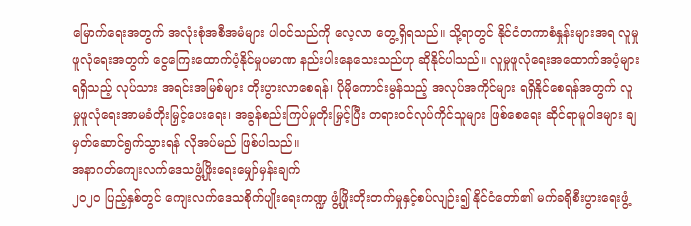မြောက်ရေးအတွက် အလုံးစုံအစီအမံများ ပါဝင်သည်ကို လေ့လာ တွေ့ရှိရသည်။ သို့ရာတွင် နိုင်ငံတကာစံနှုန်းများအရ လူမှုဖူလုံရေးအတွက် ငွေကြေးထောက်ပံ့နိုင်မှုပမာဏ နည်းပါးနေသေးသည်ဟု ဆိုနိုင်ပါသည်။ လူမှုဖူလုံရေးအထောက်အပံ့များရရှိသည့် လုပ်သား အရင်းအမြစ်များ တိုးပွားလာစေရန်၊ ပိုမိုကောင်းမွန်သည့် အလုပ်အကိုင်များ ရရှိနိုင်စေရန်အတွက် လူမှုဖူလုံရေးအာမခံတိုးမြှင့်ပေးရေး၊ အခွန်စည်းကြပ်မှုတိုးမြှင့်ပြီး တရားဝင်လုပ်ကိုင်သူများ ဖြစ်စေရေး ဆိုင်ရာမူဝါဒများ ချမှတ်ဆောင်ရွက်သွားရန် လိုအပ်မည် ဖြစ်ပါသည်။
အနာဂတ်ကျေးလက်ဒေသဖွံ့ဖြိုးရေးမျှော်မှန်းချက်
၂၀၂၀ ပြည့်နှစ်တွင် ကျေးလက်ဒေသစိုက်ပျိုးရေးကဏ္ဍ ဖွံ့ဖြိုးတိုးတက်မှုနှင့်စပ်လျဉ်း၍ နိုင်ငံတော်၏ မက်ခရိုစီးပွားရေးဖွံ့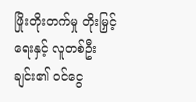ဖြိုးတိုးတက်မှု တိုးမြှင့်ရေးနှင့် လူတစ်ဦးချင်း၏ ဝင်ငွေ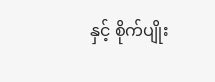နှင့် စိုက်ပျိုး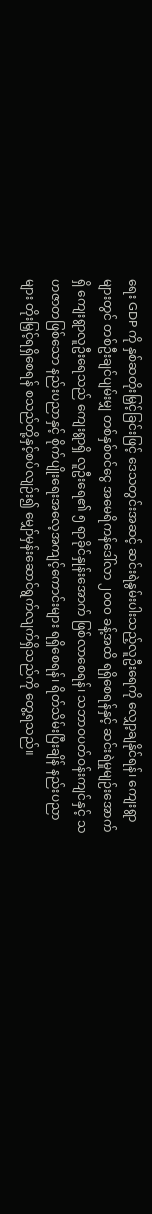ရေး GDP ကို နှစ်ဆတိုးမြှင့်ခြင်းဖြင့် ဒေသတွင်းအဆင့် ဆင်းရဲနွမ်းပါးသည့်လူဦးရေကို လျှော့ချနိုင်ရန်၊ ကျေးရွာများတွင် တစ်ဦးချင်ပျမ်းမျှ တစ်နှစ်ဝင်ငွေ အမေရိကန်ဒေါ်လာ ၂၀၀၀ ခန့်အထိ ရရှိစေရန်နှင့် ဆင်းရဲမှုမျဉ်းအောက်ရှိ ကျေးရွာလူဦးရေသည် ကျေးရွာရှိ လူဦးရေ၏ ၅ ရာခိုင်နှုန်းအောက် ဖြစ်လာစေရန်၊ သဘာဝပတ်ဝန်းကျင်နှင့် သဟဇာတဖြစ်သော နည်းပညာနှင့် စိုက်ပျိုးရေးအလေ့အကျင့်ကောင်းများ ရရှိစေရန်၊ ရိတ်သိမ်းပြီးချိန် နည်းပညာများ တိုးမြှင့်ရရှိစေရန် စသည်တို့နှင့်စပ်လျဉ်း၍ မျှော်မှန်းဆောင်ရွက်လျက်ရှိသည်ကို တွေ့ရသည်။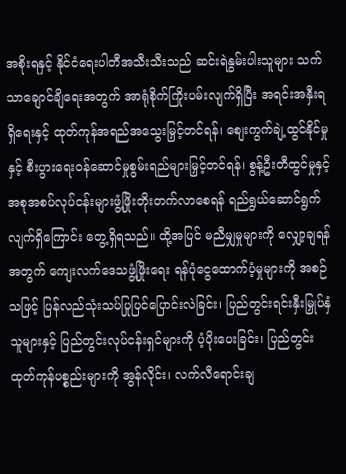အစိုးရနှင့် နိုင်ငံရေးပါတီအသီးသီးသည် ဆင်းရဲနွမ်းပါးသူများ သက်သာချောင်ချိရေးအတွက် အာရုံစိုက်ကြိုးပမ်းလျက်ရှိပြီး အရင်းအနှီးရရှိရေးနှင့် ထုတ်ကုန်အရည်အသွေးမြှင့်တင်ရန်၊ စျေးကွက်ချဲ့ထွင်နိုင်မှုနှင့် စီးပွားရေးဝန်ဆောင်မှုစွမ်းရည်များမြှင့်တင်ရန်၊ စွန့်ဦးတီထွင်မှုနှင့် အစုအစပ်လုပ်ငန်းများဖွံ့ဖြိုးတိုးတက်လာစေရန် ရည်ရွယ်ဆောင်ရွက်လျက်ရှိကြောင်း တွေ့ရှိရသည်။ ထို့အပြင် မညီမျှမှုများကို လျှော့ချရန်အတွက် ကျေးလက်ဒေသဖွံ့ဖြိုးရေး ရန်ပုံငွေထောက်ပံ့မှုများကို အစဉ်သဖြင့် ပြန်လည်သုံးသပ်ပြုပြင်ပြောင်းလဲခြင်း၊ ပြည်တွင်းရင်းနှီးမြှုပ်နှံသူများနှင့် ပြည်တွင်းလုပ်ငန်းရှင်များကို ပံ့ပိုးပေးခြင်း၊ ပြည်တွင်းထုတ်ကုန်ပစ္စည်းများကို အွန်လိုင်း၊ လက်လီရောင်းချ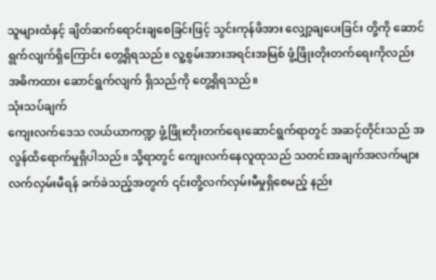သူများထံနှင့် ချိတ်ဆက်ရောင်းချစေခြင်းဖြင့် သွင်းကုန်ဖိအား လျှော့ချပေးခြင်း တို့ကို ဆောင်ရွက်လျက်ရှိကြောင်း တွေ့ရှိရသည်။ လူ့စွမ်းအားအရင်းအမြစ် ဖွံ့ဖြိုးတိုးတက်ရေးကိုလည်း အဓိကထား ဆောင်ရွက်လျက် ရှိသည်ကို တွေ့ရှိရသည်။
သုံးသပ်ချက်
ကျေးလက်ဒေသ လယ်ယာကဏ္ဍ ဖွံ့ဖြိုးတိုးတက်ရေးဆောင်ရွက်ရာတွင် အဆင့်တိုင်းသည် အလွန်ထိရောက်မှုရှိပါသည်။ သို့ရာတွင် ကျေးလက်နေလူထုသည် သတင်းအချက်အလက်များ လက်လှမ်းမီရန် ခက်ခဲသည့်အတွက် ၎င်းတို့လက်လှမ်းမီမှုရှိစေမည့် နည်း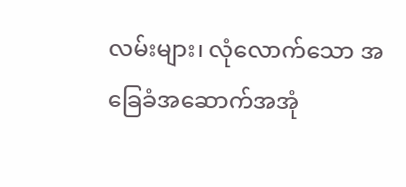လမ်းများ၊ လုံလောက်သော အခြေခံအဆောက်အအုံ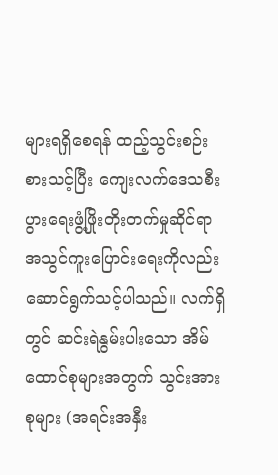များရရှိစေရန် ထည့်သွင်းစဉ်းစားသင့်ပြီး ကျေးလက်ဒေသစီးပွားရေးဖွံ့ဖြိုးတိုးတက်မှုဆိုင်ရာ အသွင်ကူးပြောင်းရေးကိုလည်း ဆောင်ရွက်သင့်ပါသည်။ လက်ရှိတွင် ဆင်းရဲနွမ်းပါးသော အိမ်ထောင်စုများအတွက် သွင်းအားစုများ (အရင်းအနှီး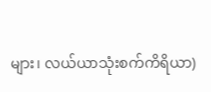များ၊ လယ်ယာသုံးစက်ကိရိယာ)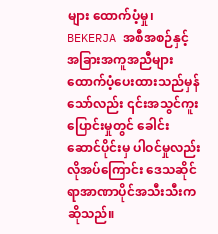များ ထောက်ပံ့မှု၊ BEKERJA အစီအစဉ်နှင့် အခြားအကူအညီများ ထောက်ပံ့ပေးထားသည်မှန်သော်လည်း ၎င်းအသွင်ကူးပြောင်းမှုတွင် ခေါင်းဆောင်ပိုင်းမှ ပါဝင်မှုလည်း လိုအပ်ကြောင်း ဒေသဆိုင်ရာအာဏာပိုင်အသီးသီးက ဆိုသည်။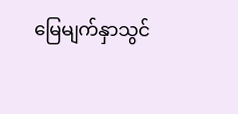မြေမျက်နှာသွင်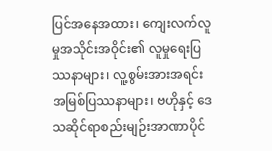ပြင်အနေအထား၊ ကျေးလက်လူမှုအသိုင်းအဝိုင်း၏ လူမှုရေးပြဿနာများ၊ လူ့စွမ်းအားအရင်းအမြစ်ပြဿနာများ၊ ဗဟိုနှင့် ဒေသဆိုင်ရာစည်းမျဉ်းအာဏာပိုင်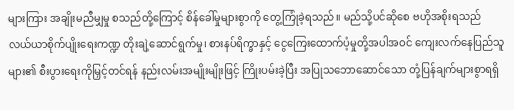များကြား အချိုးမညီမျှမှု စသည်တို့ကြောင့် စိန်ခေါ်မှုများစွာကို တွေ့ကြုံခဲ့ရသည်။ မည်သို့ပင်ဆိုစေ ဗဟိုအစိုးရသည် လယ်ယာစိုက်ပျိုးရေးကဏ္ဍ တိုးချဲ့ဆောင်ရွက်မှု၊ စားနပ်ရိက္ခာနှင့် ငွေကြေးထောက်ပံ့မှုတို့အပါအဝင် ကျေးလက်နေပြည်သူများ၏ စီးပွားရေးကိုမြှင့်တင်ရန် နည်းလမ်းအမျိုးမျိုးဖြင့် ကြိုးပမ်းခဲ့ပြီး အပြုသဘောဆောင်သော တုံ့ပြန်ချက်များစွာရရှိ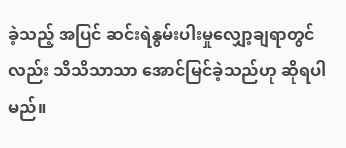ခဲ့သည့် အပြင် ဆင်းရဲနွမ်းပါးမှုလျှော့ချရာတွင်လည်း သိသိသာသာ အောင်မြင်ခဲ့သည်ဟု ဆိုရပါမည်။